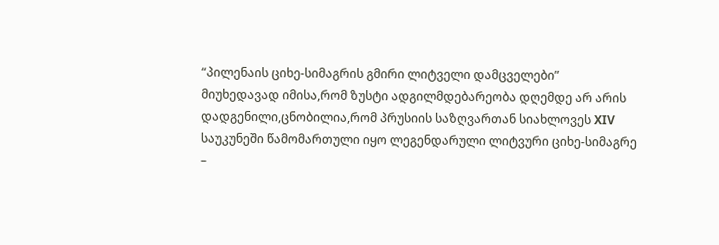“პილენაის ციხე-სიმაგრის გმირი ლიტველი დამცველები”
მიუხედავად იმისა,რომ ზუსტი ადგილმდებარეობა დღემდე არ არის დადგენილი,ცნობილია,რომ პრუსიის საზღვართან სიახლოვეს XIV საუკუნეში წამომართული იყო ლეგენდარული ლიტვური ციხე-სიმაგრე –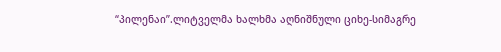“პილენაი”.ლიტველმა ხალხმა აღნიშნული ციხე-სიმაგრე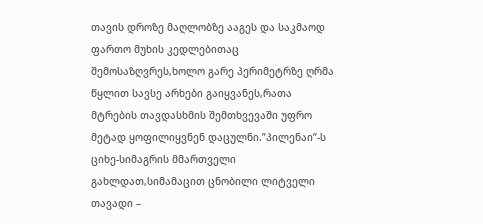თავის დროზე მაღლობზე ააგეს და საკმაოდ ფართო მუხის კედლებითაც შემოსაზღვრეს,ხოლო გარე პერიმეტრზე ღრმა წყლით სავსე არხები გაიყვანეს,რათა მტრების თავდასხმის შემთხვევაში უფრო მეტად ყოფილიყვნენ დაცულნი.”პილენაი”-ს ციხე-სიმაგრის მმართველი გახლდათ,სიმამაცით ცნობილი ლიტველი თავადი –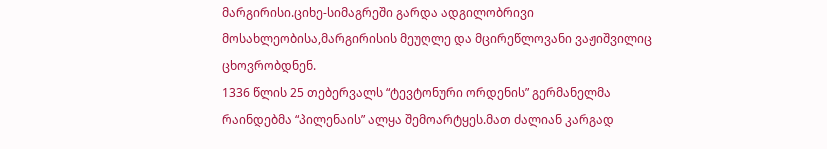მარგირისი.ციხე-სიმაგრეში გარდა ადგილობრივი მოსახლეობისა,მარგირისის მეუღლე და მცირეწლოვანი ვაჟიშვილიც ცხოვრობდნენ.
1336 წლის 25 თებერვალს “ტევტონური ორდენის” გერმანელმა რაინდებმა “პილენაის” ალყა შემოარტყეს.მათ ძალიან კარგად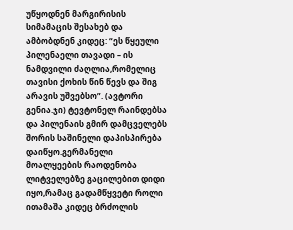უწყოდნენ მარგირისის სიმამაცის შესახებ და ამბობდნენ კიდეც: “ეს წყეული პილენაელი თავადი – ის ნამდვილი ძაღლია,რომელიც თავისი ქოხის წინ წევს და შიგ არავის უშვებსო”. (ავტორი გენია.ჯი) ტევტონელ რაინდებსა და პილენაის გმირ დამცველებს შორის საშინელი დაპისპირება დაიწყო.გერმანელი მოალყეების რაოდენობა ლიტველებზე გაცილებით დიდი იყო,რამაც გადამწყვეტი როლი ითამაშა კიდეც ბრძოლის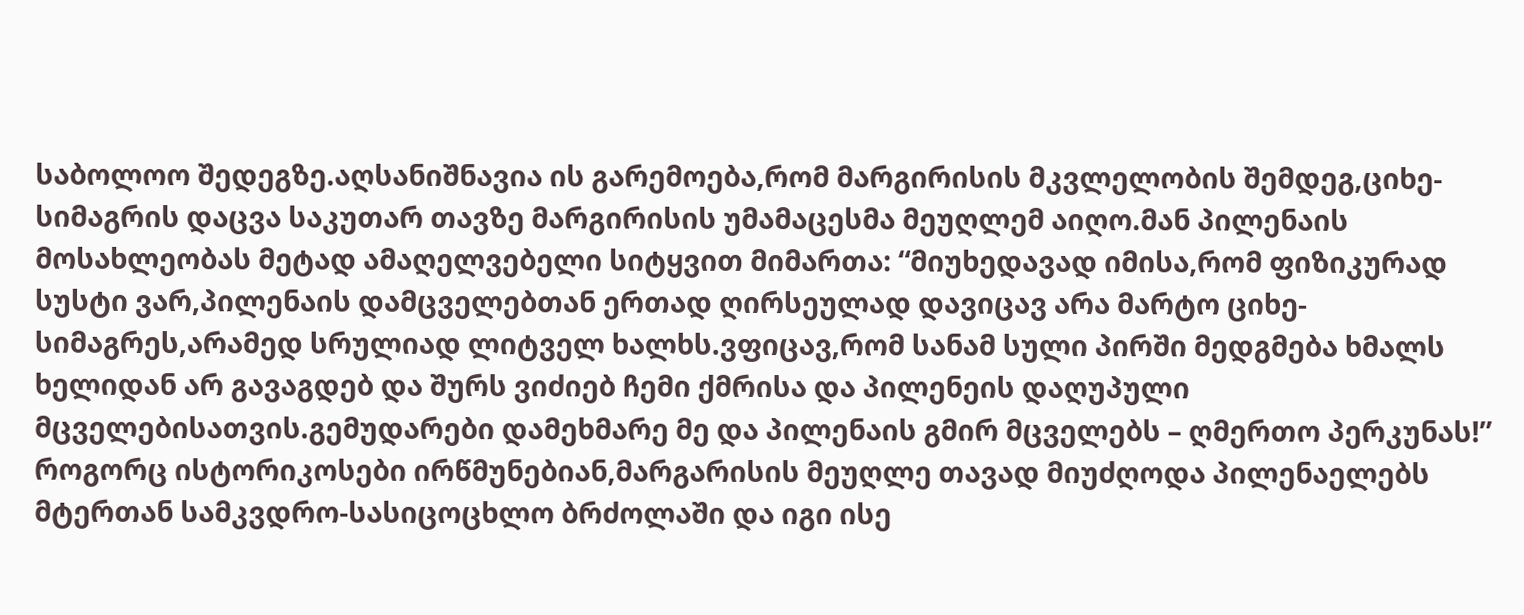საბოლოო შედეგზე.აღსანიშნავია ის გარემოება,რომ მარგირისის მკვლელობის შემდეგ,ციხე-სიმაგრის დაცვა საკუთარ თავზე მარგირისის უმამაცესმა მეუღლემ აიღო.მან პილენაის მოსახლეობას მეტად ამაღელვებელი სიტყვით მიმართა: “მიუხედავად იმისა,რომ ფიზიკურად სუსტი ვარ,პილენაის დამცველებთან ერთად ღირსეულად დავიცავ არა მარტო ციხე-სიმაგრეს,არამედ სრულიად ლიტველ ხალხს.ვფიცავ,რომ სანამ სული პირში მედგმება ხმალს ხელიდან არ გავაგდებ და შურს ვიძიებ ჩემი ქმრისა და პილენეის დაღუპული მცველებისათვის.გემუდარები დამეხმარე მე და პილენაის გმირ მცველებს – ღმერთო პერკუნას!”
როგორც ისტორიკოსები ირწმუნებიან,მარგარისის მეუღლე თავად მიუძღოდა პილენაელებს მტერთან სამკვდრო-სასიცოცხლო ბრძოლაში და იგი ისე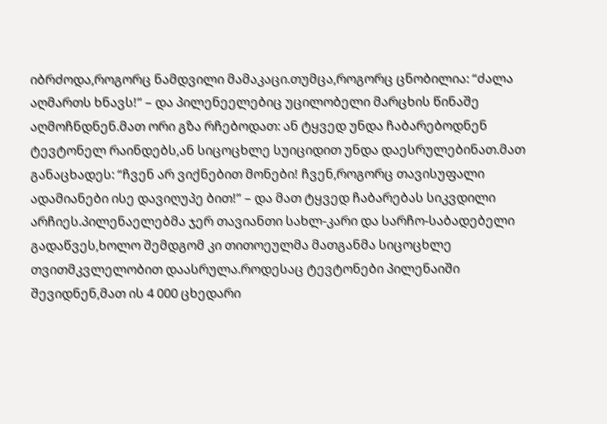იბრძოდა,როგორც ნამდვილი მამაკაცი.თუმცა,როგორც ცნობილია: “ძალა აღმართს ხნავს!” – და პილენეელებიც უცილობელი მარცხის წინაშე აღმოჩნდნენ.მათ ორი გზა რჩებოდათ: ან ტყვედ უნდა ჩაბარებოდნენ ტევტონელ რაინდებს,ან სიცოცხლე სუიციდით უნდა დაესრულებინათ.მათ განაცხადეს: “ჩვენ არ ვიქნებით მონები! ჩვენ,როგორც თავისუფალი ადამიანები ისე დავიღუპე ბით!” – და მათ ტყვედ ჩაბარებას სიკვდილი არჩიეს.პილენაელებმა ჯერ თავიანთი სახლ-კარი და სარჩო-საბადებელი გადაწვეს,ხოლო შემდგომ კი თითოეულმა მათგანმა სიცოცხლე თვითმკვლელობით დაასრულა.როდესაც ტევტონები პილენაიში შევიდნენ,მათ ის 4 000 ცხედარი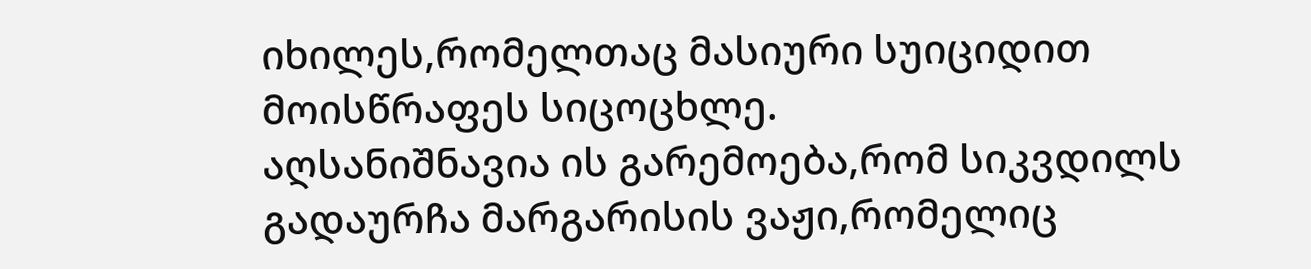იხილეს,რომელთაც მასიური სუიციდით მოისწრაფეს სიცოცხლე.
აღსანიშნავია ის გარემოება,რომ სიკვდილს გადაურჩა მარგარისის ვაჟი,რომელიც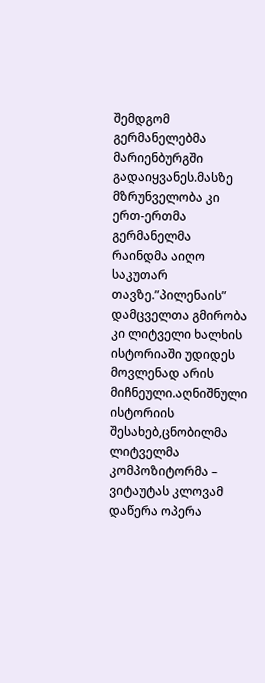შემდგომ გერმანელებმა მარიენბურგში გადაიყვანეს.მასზე მზრუნველობა კი ერთ-ერთმა გერმანელმა რაინდმა აიღო საკუთარ თავზე.”პილენაის” დამცველთა გმირობა კი ლიტველი ხალხის ისტორიაში უდიდეს მოვლენად არის მიჩნეული.აღნიშნული ისტორიის შესახებ,ცნობილმა ლიტველმა კომპოზიტორმა – ვიტაუტას კლოვამ დაწერა ოპერა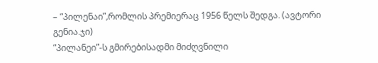– “პილენაი”,რომლის პრემიერაც 1956 წელს შედგა. (ავტორი გენია.ჯი)
“პილანეი”-ს გმირებისადმი მიძღვნილი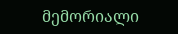მემორიალი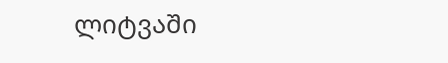ლიტვაში